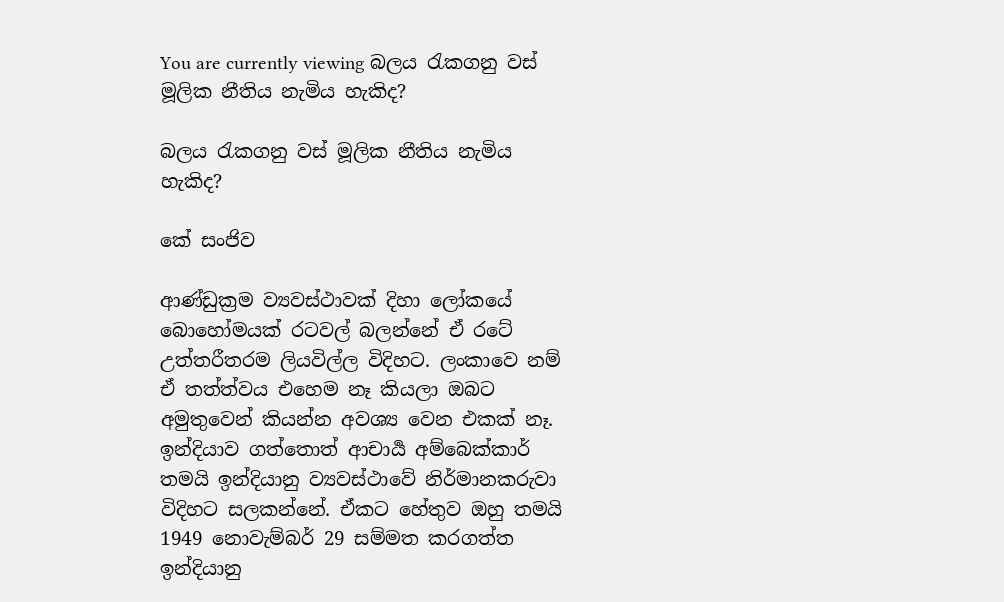You are currently viewing බලය රැකගනු වස් මූලික නීතිය නැමිය හැකිද?

බලය රැකගනු වස් මූලික නීතිය නැමිය හැකිද?

කේ සංජිව

ආණ්ඩුක්‍රම ව්‍යවස්ථාවක් දිහා ලෝකයේ බොහෝමයක් රටවල් බලන්නේ ඒ රටේ උත්තරීතරම ලියවිල්ල විදිහට. ලංකාවෙ නම් ඒ තත්ත්වය එහෙම නෑ කියලා ඔබට අමුතුවෙන් කියන්න අවශ්‍ය වෙන එකක් නෑ. ඉන්දියාව ගත්තොත් ආචාර්‍ය අම්බෙක්කාර් තමයි ඉන්දියානු ව්‍යවස්ථාවේ නිර්මානකරුවා විදිහට සලකන්නේ. ඒකට හේතුව ඔහු තමයි 1949 නොවැම්බර් 29 සම්මත කරගත්ත ඉන්දියානු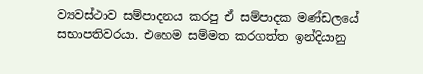ව්‍යවස්ථාව සම්පාදනය කරපු ඒ සම්පාදක මණ්ඩලයේ සභාපතිවරයා. එහෙම සම්මත කරගත්ත ඉන්දියානු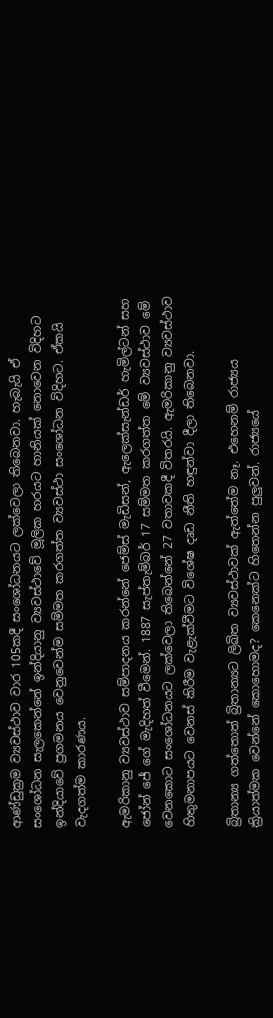ආණ්ඩුක්‍රම ව්‍යවස්ථාව වාර 105කදී සංශෝධනයට ලක්වෙලා තිබෙනවා. හැබැයි ඒ සංශෝධන සැලකෙන්නේ ඉන්දියානු ව්‍යවස්ථාවේ මූලික හරයට හානියක් නොවෙන විදිහට ඉන්දියාවේ ප්‍රගමනය වෙනුවෙන්ම සම්මත කරගත්ත ව්‍යවස්ථා සංශෝධන විදිහට. ඒකයි වැදගත්ම කාරණය.

ඇමරිකානු ව්‍යවස්ථාව සම්පාදනය කරන්නේ ජෙම්ස් මැඩිසන්, ඇලෙක්සැන්ඩර් හැමිල්ටන් සහ ජෝන් ජේ ගේ මැදිහත් වීමෙන්. 1887 සැප්තැම්බර් 17 සම්මත කරගත්ත මේ ව්‍යවස්ථාව මේ වෙනකොට සංශෝධනයට ලක්වෙලා තිබෙන්නේ 27 වතාවකදී විතරයි. ඇමරිකානු ව්‍යවස්ථාව හිතුමනාපයට වෙනස් කිරීම වැළැක්වීමට විශේෂ දෘඩ නීති හඳුන්වා දීලා තිබෙනවා.

බ්‍රිතාන්‍ය ගත්තොත් බ්‍රිතාන්‍යට ලිඛිත ව්‍යවස්ථාවක් ඇත්තේම නෑ. එහෙනම් රාජ්‍යය ක්‍රියාත්මක වෙන්නේ කොහොමද? කෙනෙක්ට හිතෙන්න පුලුවන්. රාජ්‍යයේ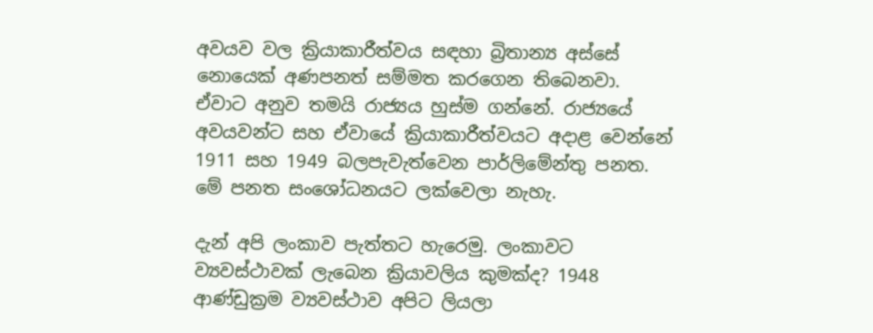අවයව වල ක්‍රියාකාරීත්වය සඳහා බ්‍රිතාන්‍ය අස්සේ නොයෙක් අණපනත් සම්මත කරගෙන තිබෙනවා. ඒවාට අනුව තම‍යි රාජ්‍යය හුස්ම ගන්නේ. රාජ්‍යයේ අවයවන්ට සහ ඒවායේ ක්‍රියාකාරීත්වයට අදාළ වෙන්නේ 1911 සහ 1949 බලපැවැත්වෙන පාර්ලිමේන්තු පනත. මේ පනත සංශෝධනයට ලක්වෙලා නැහැ.

දැන් අපි ලංකාව පැත්තට හැරෙමු. ලංකාවට ව්‍යවස්ථාවක් ලැබෙන ක්‍රියාවලිය කුමක්ද? 1948 ආණ්ඩුක්‍රම ව්‍යවස්ථාව අපිට ලියලා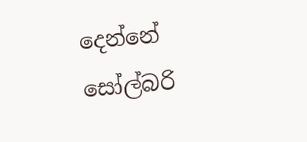දෙන්නේ සෝල්බරි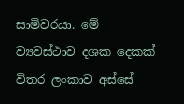සාමිවරයා. මේ ව්‍යවස්ථාව දශක දෙකක් විතර ලංකාව අස්සේ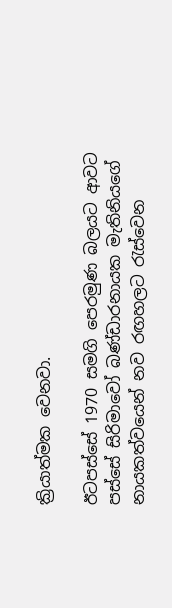ක්‍රියාත්මක වෙනවා.

ඊටපස්සේ 1970 සමගි පෙරමුණ බලයට ආවට පස්සේ සිරිමාවෝ බණ්ඩාරනායක මැතිනියගේ නායකත්වයෙන් නව රඟහලට රැස්වෙන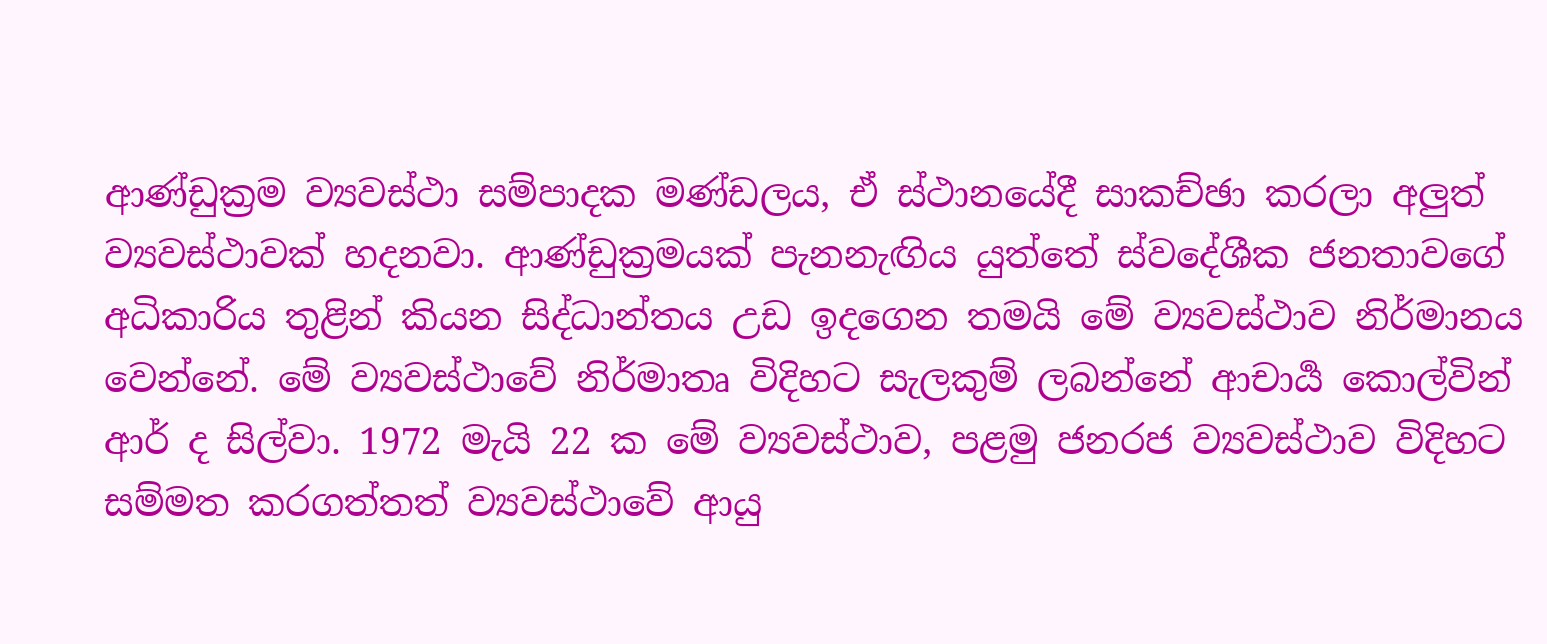ආණ්ඩුක්‍රම ව්‍යවස්ථා සම්පාදක මණ්ඩලය, ඒ ස්ථානයේදී සාකච්ඡා කරලා අලුත් ව්‍යවස්ථාවක් හදනවා. ආණ්ඩුක්‍රමයක් පැනනැඟිය යුත්තේ ස්වදේශීක ජනතාවගේ අධිකාරිය තුළින් කියන සිද්ධාන්තය උඩ ඉදගෙන තමයි මේ ව්‍යවස්ථාව නිර්මානය වෙන්නේ. මේ ව්‍යවස්ථාවේ නිර්මාතෘ විදිහට සැලකුම් ලබන්නේ ආචාර්‍ය කොල්වින් ආර් ද සිල්වා. 1972 මැයි 22 ක මේ ව්‍යවස්ථාව, පළමු ජනරජ ව්‍යවස්ථාව විදිහට සම්මත කරගත්තත් ව්‍යවස්ථාවේ ආයු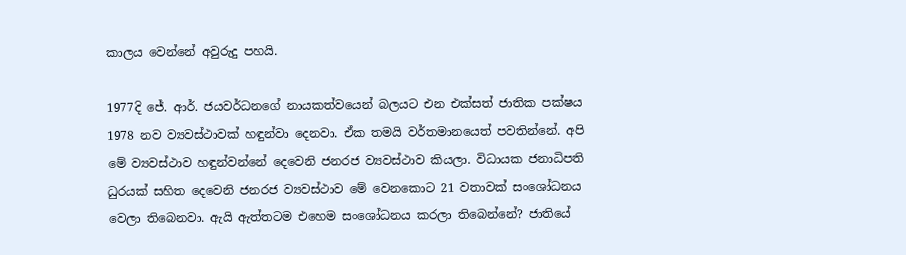කාලය වෙන්නේ අවුරුදු පහයි.

1977දි ජේ. ආර්. ජයවර්ධනගේ නායකත්වයෙන් බලයට එන එක්සත් ජාතික පක්ෂය 1978 නව ව්‍යවස්ථාවක් හඳුන්වා දෙනවා. ඒක තමයි වර්තමානයෙත් පවතින්නේ. අපි මේ ව්‍යවස්ථාව හඳුන්වන්නේ දෙවෙනි ජනරජ ව්‍යවස්ථාව කියලා. විධායක ජනාධිපති ධුරයක් සහිත දෙවෙනි ජනරජ ව්‍යවස්ථාව මේ වෙනකොට 21 වතාවක් සංශෝධනය වෙලා තිබෙනවා. ඇයි ඇත්තටම එහෙම සංශෝධනය කරලා තිබෙන්නේ? ජාතියේ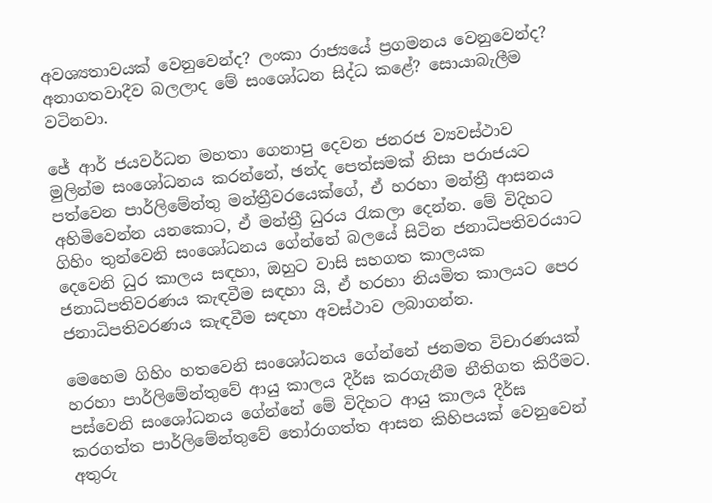අවශ්‍යතාවයක් වෙනුවෙන්ද? ලංකා රාජ්‍යයේ ප්‍රගමනය වෙනුවෙන්ද? අනාගතවාදීව බලලාද මේ සංශෝධන සිද්ධ කළේ? සොයාබැලීම වටිනවා.

ජේ ආර් ජයවර්ධන මහතා ගෙනාපු දෙවන ජනරජ ව්‍යවස්ථාව මුලින්ම සංශෝධනය කරන්නේ, ඡන්ද පෙත්සමක් නිසා පරාජයට පත්වෙන පාර්ලිමේන්තු මන්ත්‍රීවරයෙක්ගේ, ඒ හරහා මන්ත්‍රී ආසනය අහිමිවෙන්න යනකොට, ඒ මන්ත්‍රී ධුරය රැකලා දෙන්න. මේ විදිහට ගිහිං තුන්වෙනි සංශෝධනය ගේන්නේ බලයේ සිටින ජනාධිපතිවරයාට දෙවෙනි ධුර කාලය සඳහා, ඔහුට වාසි සහගත කාලයක ජනාධිපතිවරණය කැඳවීම සඳහා යි, ඒ හරහා නියමිත කාලයට පෙර ජනාධිපතිවරණය කැඳවීම සඳහා අවස්ථාව ලබාගන්න.

මෙහෙම ගිහිං හතවෙනි සංශෝධනය ගේන්නේ ජනමත විචාරණයක් හරහා පාර්ලිමේන්තුවේ ආයු කාලය දීර්ඝ කරගැනීම නීතිගත කිරීමට. පස්වෙනි සංශෝධනය ගේන්නේ මේ විදිහට ආයු කාලය දීර්ඝ කරගත්ත පාර්ලිමේන්තුවේ තෝරාගත්ත ආසන කිහිපයක් වෙනුවෙන් අතුරු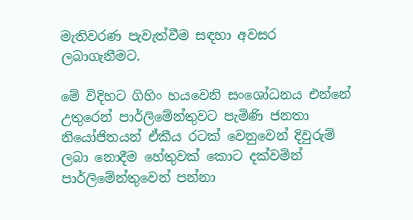මැතිවරණ පැවැත්වීම සඳහා අවසර ලබාගැනීමට.

මේ විදිහට ගිහිං හයවෙනි සංශෝධනය එන්නේ උතුරෙන් පාර්ලිමේන්තුවට පැමිණි ජනතා නියෝජිතයන් ඒකීය රටක් වෙනුවෙන් දිවුරුම් ලබා නොදීම හේතුවක් කොට දක්වමින් පාර්ලිමේන්තුවෙන් පන්නා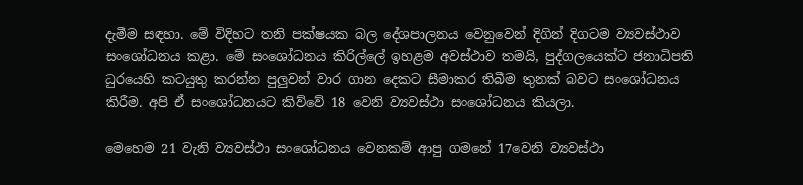දැමීම සඳහා. මේ විදිහට තනි පක්ෂයක බල දේශපාලනය වෙනුවෙන් දිගින් දිගටම ව්‍යවස්ථාව සංශෝධනය කළා. මේ සංශෝධනය කිරිල්ලේ ඉහළම අවස්ථාව තමයි, පුද්ගලයෙක්ට ජනාධිපති ධුරයෙහි කටයුතු කරන්න පුලුවන් වාර ගාන දෙකට සීමාකර තිබීම තුනක් බවට සංශෝධනය කිරීම. අපි ඒ සංශෝධනයට කිව්වේ 18 වෙනි ව්‍යවස්ථා සංශෝධනය කියලා.

මෙහෙම 21 වැනි ව්‍යවස්ථා සංශෝධනය වෙනකම් ආපු ගමනේ 17වෙනි ව්‍යවස්ථා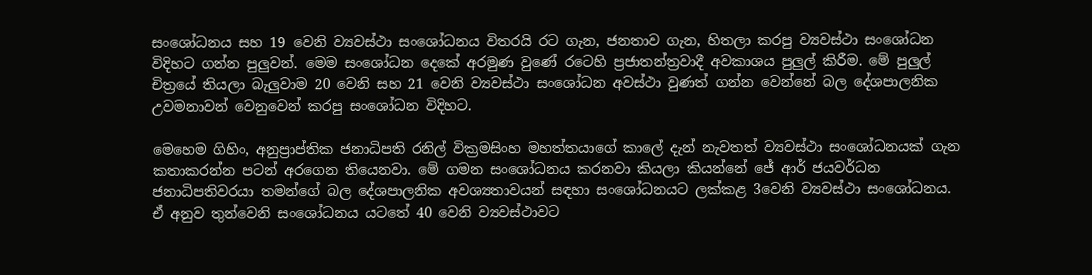සංශෝධනය සහ 19 වෙනි ව්‍යවස්ථා සංශෝධනය විතරයි රට ගැන, ජනතාව ගැන, හිතලා කරපු ව්‍යවස්ථා සංශෝධන විදිහට ගන්න පුලුවන්. මෙම සංශෝධන දෙකේ අරමුණ වුණේ රටෙහි ප්‍රජාතන්ත්‍රවාදී අවකාශය පුලුල් කිරීම. මේ පුලුල් චිත්‍රයේ තියලා බැලුවාම 20 වෙනි සහ 21 වෙනි ව්‍යවස්ථා සංශෝධන අවස්ථා වුණත් ගන්න වෙන්නේ බල දේශපාලනික උවමනාවන් වෙනුවෙන් කරපු සංශෝධන විදිහට.

මෙහෙම ගිහිං, අනුප්‍රාප්තික ජනාධිපති රනිල් වික්‍රමසිංහ මහත්තයාගේ කාලේ දැන් නැවතත් ව්‍යවස්ථා සංශෝධනයක් ගැන කතාකරන්න පටන් අරගෙන තියෙනවා. මේ ගමන සංශෝධනය කරනවා කියලා කියන්නේ ජේ ආර් ජයවර්ධන ජනාධිපතිවරයා තමන්ගේ බල දේශපාලනික අවශ්‍යතාවයන් සඳහා සංශෝධනයට ලක්කළ 3වෙනි ව්‍යවස්ථා සංශෝධනය. ඒ අනුව තුන්වෙනි සංශෝධනය යටතේ 40 වෙනි ව්‍යවස්‍ථාවට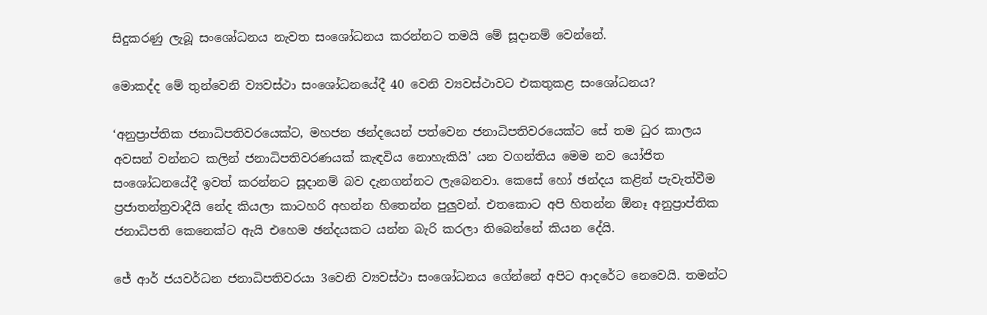සිදුකරණු ලැබූ සංශෝධනය නැවත සංශෝධනය කරන්නට තමයි මේ සූදානම් වෙන්නේ.

මොකද්ද මේ තුන්වෙනි ව්‍යවස්‍ථා සංශෝධනයේදී 40 වෙනි ව්‍යවස්ථාවට එකතුකළ සංශෝධනය?

‘අනුප්‍රාප්තික ජනාධිපතිවරයෙක්ට, මහජන ඡන්දයෙන් පත්වෙන ජනාධිපතිවරයෙක්ට සේ තම ධුර කාලය අවසන් වන්නට කලින් ජනාධිපතිවරණයක් කැඳවිය නොහැකියි’ යන වගන්තිය මෙම නව යෝජිත සංශෝධනයේදී ඉවත් කරන්නට සූදානම් බව දැනගන්නට ලැබෙනවා. කෙසේ හෝ ඡන්දය කළින් පැවැත්වීම ප්‍රජාතන්ත්‍රවාදීයි නේද කියලා කාටහරි අහන්න හිතෙන්න පුලුවන්. එතකොට අපි හිතන්න ඕනෑ අනුප්‍රාප්තික ජනාධිපති කෙනෙක්ට ඇයි එහෙම ඡන්දයකට යන්න බැරි කරලා තිබෙන්නේ කියන දේයි.

ජේ ආර් ජයවර්ධන ජනාධිපතිවරයා 3වෙනි ව්‍යවස්ථා සංශෝධනය ගේන්නේ අපිට ආදරේට නෙවෙයි. තමන්ට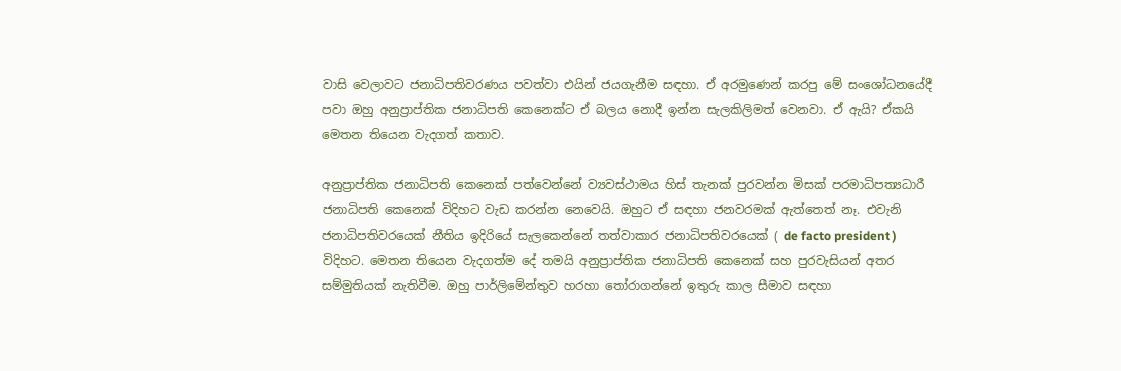වාසි වෙලාවට ජනාධිපතිවරණය පවත්වා එයින් ජයගැනීම සඳහා. ඒ අරමුණෙන් කරපු මේ සංශෝධනයේදී පවා ඔහු අනුප්‍රාප්තික ජනාධිපති කෙනෙක්ට ඒ බලය නොදී ඉන්න සැලකිලිමත් වෙනවා. ඒ ඇයි? ඒකයි මෙතන තියෙන වැදගත් කතාව.

අනුප්‍රාප්තික ජනාධිපති කෙනෙක් පත්වෙන්නේ ව්‍යවස්ථාමය හිස් තැනක් පුරවන්න මිසක් පරමාධිපත්‍යධාරී ජනාධිපති කෙනෙක් විදිහට වැඩ කරන්න නෙවෙයි. ඔහුට ඒ සඳහා ජනවරමක් ඇත්තෙත් නෑ. එවැනි ජනාධිපතිවරයෙක් නීතිය ඉදිරියේ සැලකෙන්නේ තත්වාකාර ජනාධිපතිවරයෙක් ( de facto president ) විදිහට. මෙතන තියෙන වැදගත්ම දේ තමයි අනුප්‍රාප්තික ජනාධිපති කෙනෙක් සහ පුරවැසියන් අතර සම්මුතියක් නැතිවීම. ඔහු පාර්ලිමේන්තුව හරහා තෝරාගන්නේ ඉතුරු කාල සීමාව සඳහා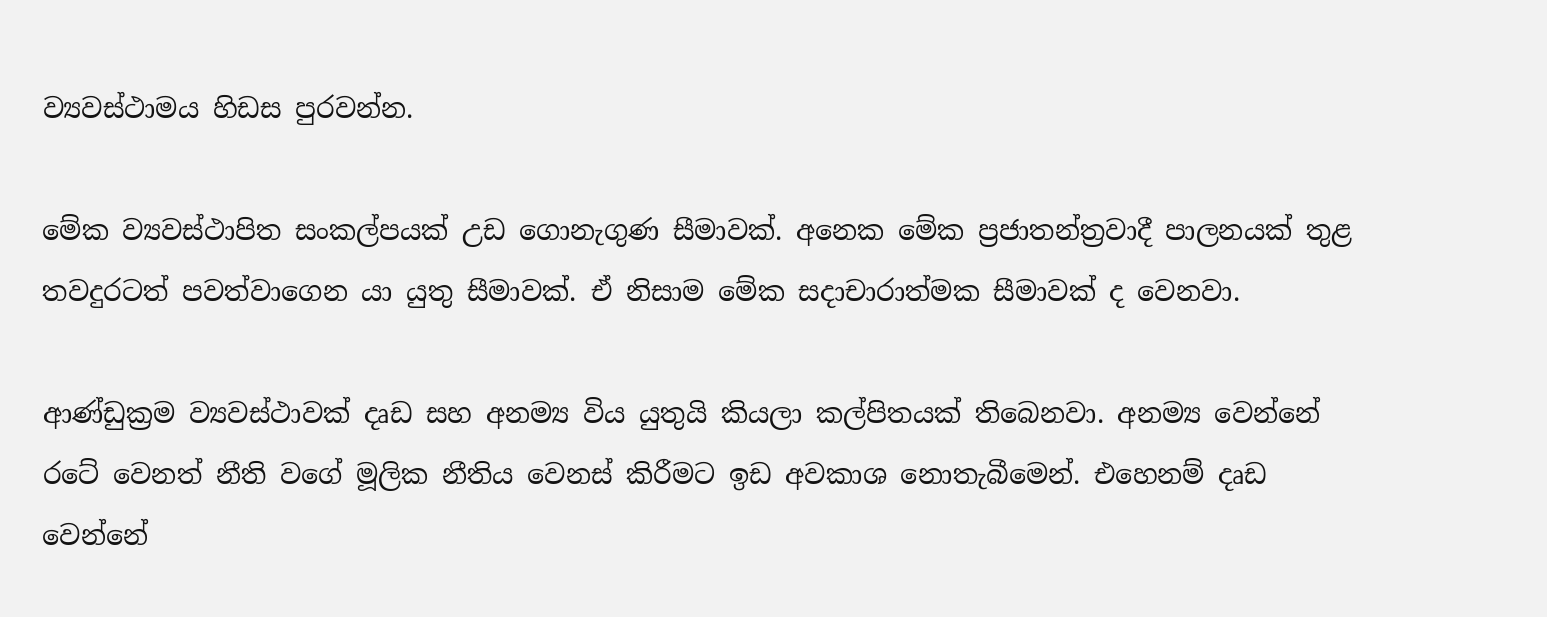ව්‍යවස්ථාමය හිඩස පුරවන්න.

මේක ව්‍යවස්ථාපිත සංකල්පයක් උඩ ගොනැගුණ සීමාවක්. අනෙක මේක ප්‍රජාතන්ත්‍රවාදී පාලනයක් තුළ තවදුරටත් පවත්වාගෙන යා යුතු සීමාවක්. ඒ නිසාම මේක සදාචාරාත්මක සීමාවක් ද වෙනවා.

ආණ්ඩුක්‍රම ව්‍යවස්ථාවක් දෘඩ සහ අනම්‍ය විය යුතුයි කියලා කල්පිතයක් තිබෙනවා. අනම්‍ය වෙන්නේ රටේ වෙනත් නීති වගේ මූලික නීතිය වෙනස් කිරීමට ඉඩ අවකාශ නොතැබීමෙන්. එහෙනම් දෘඩ වෙන්නේ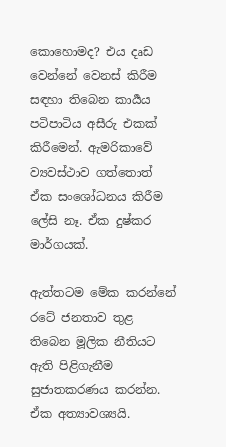කොහොමද? එය දෘඩ වෙන්නේ වෙනස් කිරීම සඳහා තිබෙන කාර්‍යය පටිපාටිය අසීරු එකක් කිරීමෙන්. ඇමරිකාවේ ව්‍යවස්ථාව ගත්තොත් ඒක සංශෝධනය කිරීම ලේසි නෑ. ඒක දුෂ්කර මාර්ගයක්.

ඇත්තටම මේක කරන්නේ රටේ ජනතාව තුළ තිබෙන මූලික නීතියට ඇති පිළිගැනීම සුජාතකරණය කරන්න. ඒක අත්‍යාවශ්‍යයි.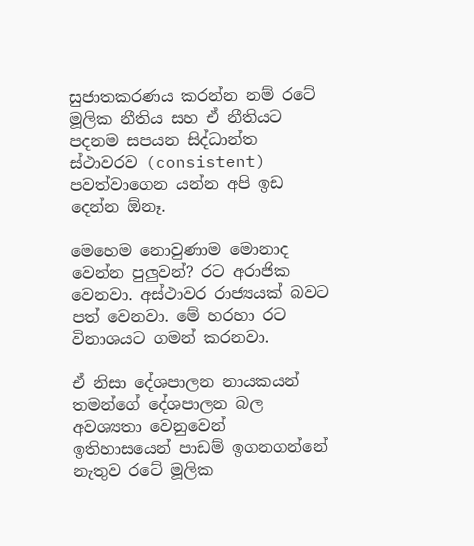සුජාතකරණය කරන්න නම් රටේ මූලික නීතිය සහ ඒ නීතියට පදනම සපයන සිද්ධාන්ත ස්ථාවරව (consistent) පවත්වාගෙන යන්න අපි ඉඩ දෙන්න ඕනෑ.

මෙහෙම නොවුණාම මොනාද වෙන්න පුලුවන්? රට අරාජික වෙනවා. අස්ථාවර රාජ්‍යයක් බවට පත් වෙනවා. මේ හරහා රට විනාශයට ගමන් කරනවා.

ඒ නිසා දේශපාලන නායකයන් තමන්ගේ දේශපාලන බල අවශ්‍යතා වෙනුවෙන් ඉතිහාසයෙන් පාඩම් ඉගනගන්නේ නැතුව රටේ මූලික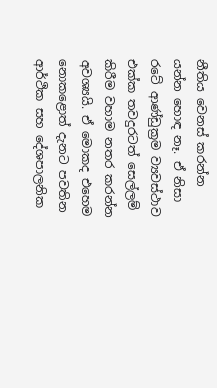නීතිය වෙනස් කරන්න යන්න හොඳ නෑ. ඒ නිසා රටේ ආණ්ඩුක්‍රම ව්‍යවස්ථාව එක්ක තවදුරටත් සෙල්ලම් කිරීම වහාම නතර කරන්න අවශ්‍යයි. ඒ මොකද එහෙම නොකළොත් දැනට පවතින ආර්ථික සහ දේශපාලනික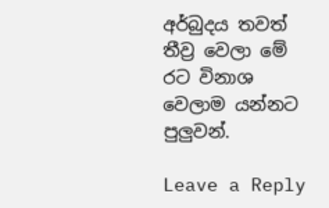අර්බුදය තවත් තීව්‍ර වෙලා මේ රට විනාශ වෙලාම යන්නට පුලුවන්.

Leave a Reply